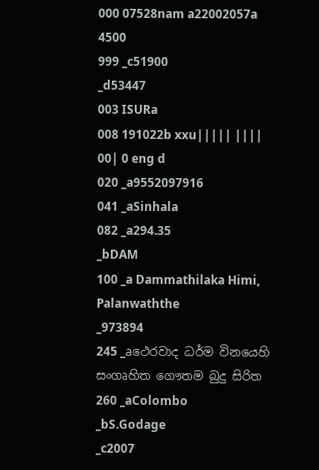000 07528nam a22002057a 4500
999 _c51900
_d53447
003 ISURa
008 191022b xxu||||| |||| 00| 0 eng d
020 _a9552097916
041 _aSinhala
082 _a294.35
_bDAM
100 _a Dammathilaka Himi, Palanwaththe
_973894
245 _aථෙරවාද ධර්ම විනයෙහි සංගෘහිත ගෞතම බුදු සිරිත
260 _aColombo
_bS.Godage
_c2007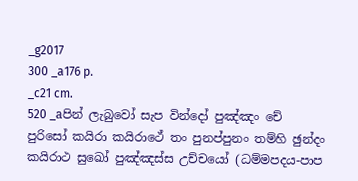_g2017
300 _a176 p.
_c21 cm.
520 _aපින් ලැබුවෝ සැප වින්දෝ පුඤ්ඤං චේ පුරිසෝ කයිරා කයිරාථේ තං පුනප්පුනං තම්හි ඡුන්දං කයිරාථ සුඛෝ පුඤ්ඤස්ස උච්චයෝ (ධම්මපදය-පාප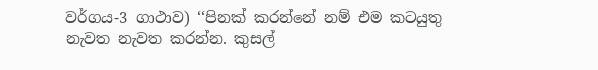වර්ගය-3 ගාථාව) ‘‘පිනක් කරන්නේ නම් එම කටයුතු නැවත නැවත කරන්න. කුසල්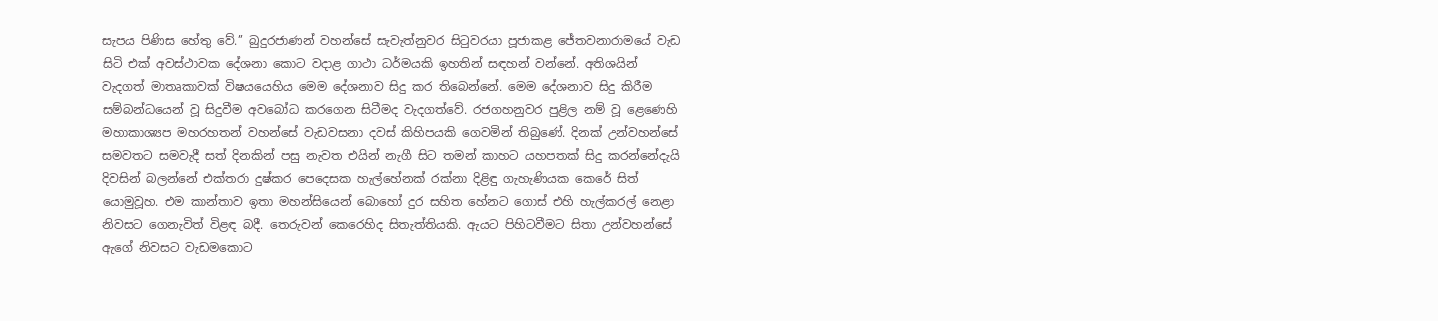සැපය පිණිස හේතු වේ.’’ බුදුරජාණන් වහන්සේ සැවැත්නුවර සිටුවරයා පූජාකළ ජේතවනාරාමයේ වැඩ සිටි එක් අවස්ථාවක දේශනා කොට වදාළ ගාථා ධර්මයකි ඉහතින් සඳහන් වන්නේ. අතිශයින් වැදගත් මාතෘකාවක් විෂයයෙහිය මෙම දේශනාව සිදු කර තිබෙන්නේ. මෙම දේශනාව සිදු කිරීම සම්බන්ධයෙන් වූ සිදුවීම අවබෝධ කරගෙන සිටීමද වැදගත්වේ. රජගහනුවර පුළිල නම් වූ ළෙණෙහි මහාකාශ්‍යප මහරහතන් වහන්සේ වැඩවසනා දවස් කිහිපයකි ගෙවමින් තිබුණේ. දිනක් උන්වහන්සේ සමවතට සමවැදී සත් දිනකින් පසු නැවත එයින් නැගී සිට තමන් කාහට යහපතක් සිදු කරන්නේදැයි දිවසින් බලන්නේ එක්තරා දුෂ්කර පෙදෙසක හැල්හේනක් රක්නා දිළිඳු ගැහැණියක කෙරේ සිත් යොමුවූහ. එම කාන්තාව ඉතා මහන්සියෙන් බොහෝ දුර සහිත හේනට ගොස් එහි හැල්කරල් නෙළා නිවසට ගෙනැවිත් විළඳ බදී. තෙරුවන් කෙරෙහිද සිතැත්තියකි. ඇයට පිහිටවීමට සිතා උන්වහන්සේ ඇගේ නිවසට වැඩමකොට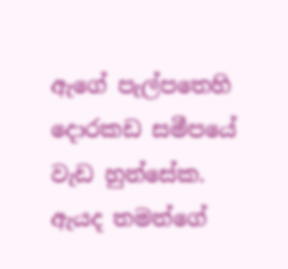ඇගේ පැල්පතෙහි දොරකඩ සමීපයේ වැඩ හුන්සේක. ඇයද තමන්ගේ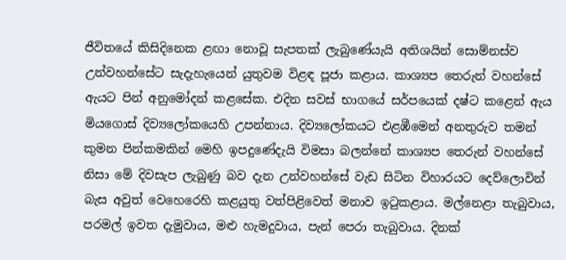ජීවිතයේ කිසිදිනෙක ළඟා නොවූ සැපතක් ලැබුණේයැයි අතිශයින් සොම්නස්ව උන්වහන්සේට සැදැහැයෙන් යුතුවම විළඳ පූජා කළාය. කාශ්‍යප තෙරුන් වහන්සේ ඇයට පින් අනුමෝදන් කළසේක. එදින සවස් භාගයේ සර්පයෙක් දෂ්ට කළෙන් ඇය මියගොස් දිව්‍යලෝකයෙහි උපන්නාය. දිව්‍යලෝකයට එළඹීමෙන් අනතුරුව තමන් කුමන පින්කමකින් මෙහි ඉපදුණේදැයි විමසා බලන්නේ කාශ්‍යප තෙරුන් වහන්සේ නිසා මේ දිවසැප ලැබුණු බව දැන උන්වහන්සේ වැඩ සිටින විහාරයට දෙව්ලොවින් බැස අවුත් වෙහෙරෙහි කළයුතු වත්පිළිවෙත් මනාව ඉටුකළාය. මල්නෙළා තැබුවාය, පරමල් ඉවත දැමුවාය, මළු හැමදුවාය, පැන් පෙරා තැබුවාය. දිනක්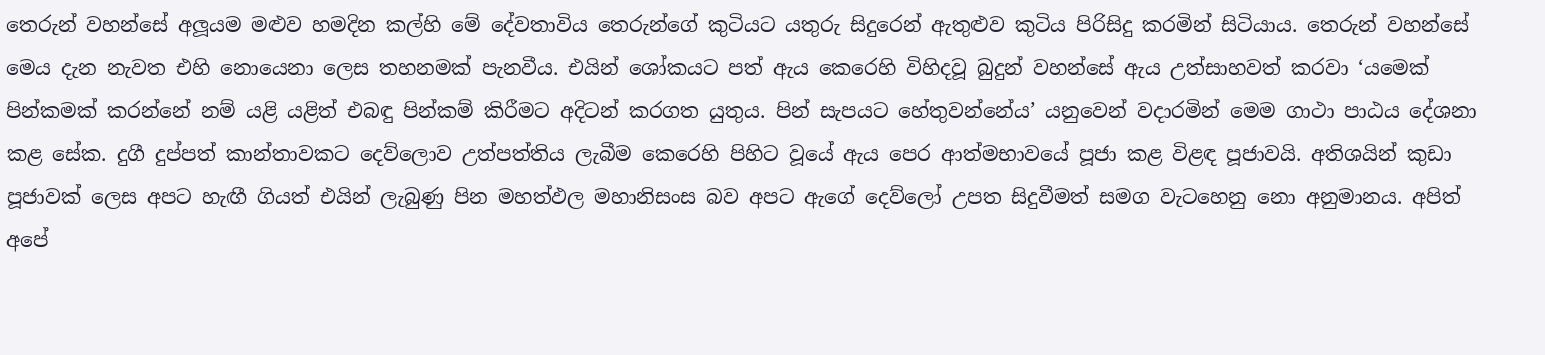තෙරුන් වහන්සේ අලූයම මළුව හමදින කල්හි මේ දේවතාවිය තෙරුන්ගේ කුටියට යතුරු සිදුරෙන් ඇතුළුව කුටිය පිරිසිදු කරමින් සිටියාය. තෙරුන් වහන්සේ මෙය දැන නැවත එහි නොයෙනා ලෙස තහනමක් පැනවීය. එයින් ශෝකයට පත් ඇය කෙරෙහි විහිදවූ බුදුන් වහන්සේ ඇය උත්සාහවත් කරවා ‘යමෙක් පින්කමක් කරන්නේ නම් යළි යළිත් එබඳු පින්කම් කිරීමට අදිටන් කරගත යුතුය. පින් සැපයට හේතුවන්නේය’ යනුවෙන් වදාරමින් මෙම ගාථා පාඨය දේශනා කළ සේක. දුගී දුප්පත් කාන්තාවකට දෙව්ලොව උත්පත්තිය ලැබීම කෙරෙහි පිහිට වූයේ ඇය පෙර ආත්මභාවයේ පූජා කළ විළඳ පූජාවයි. අතිශයින් කුඩා පූජාවක් ලෙස අපට හැඟී ගියත් එයින් ලැබුණු පින මහත්ඵල මහානිසංස බව අපට ඇගේ දෙව්ලෝ උපත සිදුවීමත් සමග වැටහෙනු නො අනුමානය. අපිත් අපේ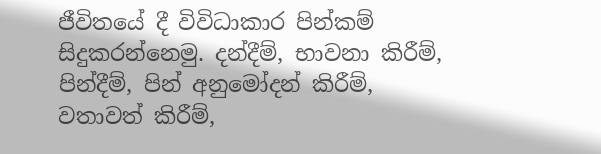ජීවිතයේ දී විවිධාකාර පින්කම් සිදුකරන්නෙමු. දන්දීම්, භාවනා කිරීම්, පින්දීම්, පින් අනුමෝදන් කිරීම්, වතාවත් කිරීම්,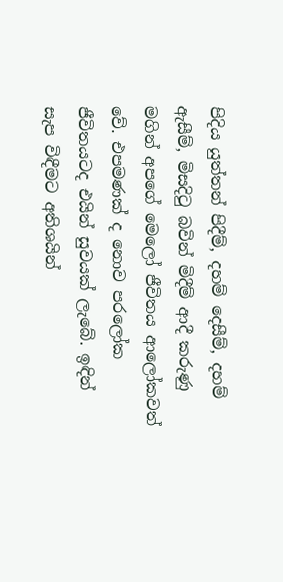පිදිය යුත්තන් පිදීම්, දහම් දෙසීම්, දහම් ඇසීම්, මිසදිටු බවින් මිදීම් ආදී කරුණු මගින් අපගේ මෙලෝ ජීවිතය ආලෝකවත් වේ. එපමණක් ද නොව පරලෝක ජීවිතයටද එයින් සුවයක් ලැබේ. ඉඳින් සැප විඳීමට අතිශයින්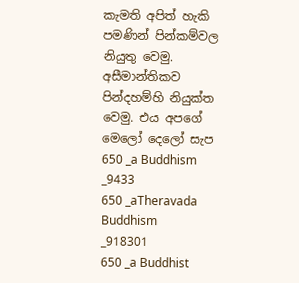කැමති අපිත් හැකි පමණින් පින්කම්වල නියුතු වෙමු. අසීමාන්තිකව පින්දහම්හි නියුක්ත වෙමු. එය අපගේ මෙලෝ දෙලෝ සැප
650 _a Buddhism
_9433
650 _aTheravada Buddhism
_918301
650 _a Buddhist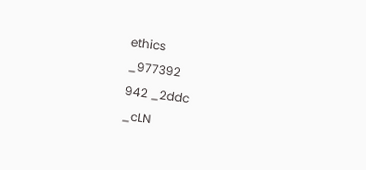ethics
_977392
942 _2ddc
_cLN